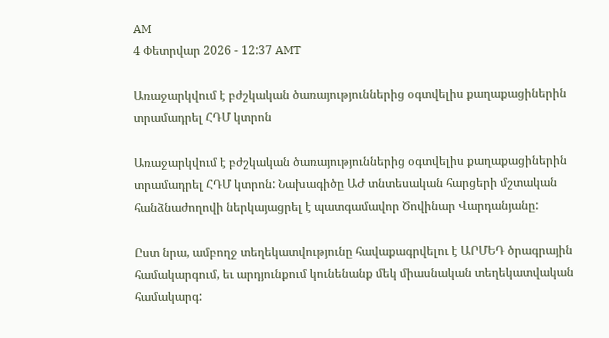AM
4 Փետրվար 2026 - 12:37 AMT

Առաջարկվում է բժշկական ծառայություններից օգտվելիս քաղաքացիներին տրամադրել ՀԴՄ կտրոն

Առաջարկվում է բժշկական ծառայություններից օգտվելիս քաղաքացիներին տրամադրել ՀԴՄ կտրոն: Նախագիծը ԱԺ տնտեսական հարցերի մշտական հանձնաժողովի ներկայացրել է պատգամավոր Ծովինար Վարդանյանը:

Ըստ նրա, ամբողջ տեղեկատվությունը հավաքագրվելու է ԱՐՄԵԴ ծրագրային համակարգում, եւ արդյունքում կունենանք մեկ միասնական տեղեկատվական համակարգ: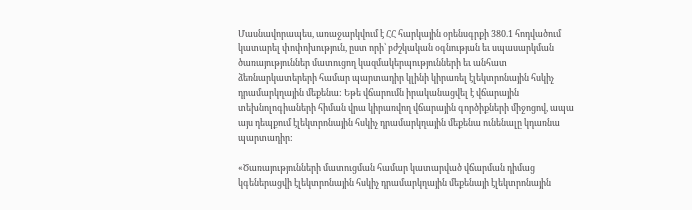Մասնավորապես, առաջարկվում է ՀՀ հարկային օրենսգրքի 380.1 հոդվածում կատարել փոփոխություն, ըստ որի՝ բժշկական օգնության եւ սպասարկման ծառայություններ մատուցող կազմակերպությունների եւ անհատ ձեռնարկատերերի համար պարտադիր կլինի կիրառել էլեկտրոնային հսկիչ դրամարկղային մեքենա: Եթե վճարումն իրականացվել է վճարային տեխնոլոգիաների հիման վրա կիրառվող վճարային գործիքների միջոցով, ապա այս դեպքում էլեկտրոնային հսկիչ դրամարկղային մեքենա ունենալը կդառնա պարտադիր:

«Ծառայությունների մատուցման համար կատարված վճարման դիմաց կգեներացվի էլեկտրոնային հսկիչ դրամարկղային մեքենայի էլեկտրոնային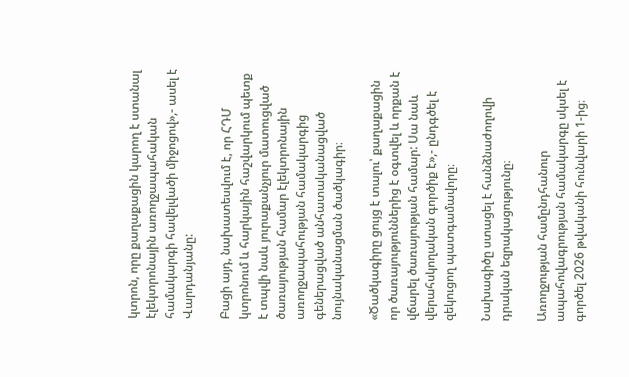կտրոն, որը քաղաքացին կարող է ստանալ էլեկտրոնային առողջապահական համակարգի հավելվածի միջոցով»,- ասել է Վարդանյանը:

Բացի այդ, նախատեսվում է, որ ՀԴՄ կտրոնում և հարկային հաշվարկում պետք է տպվի նաև յուրաքանչյուր մատուցված ծառայության համար էլեկտրոնային առողջապահության համակարգից գեներացված անհատականացված նույնականացման ծածկագիր։

«Ծածկագիրը ցույց է տալու՝ քաղաքացին որ ծառայություններից է օգտվել և որքան է վճարել ծառայության համար: Սա նաև վերահսկողական գործիք է»,- ընդգծել է զեկուցող պատգամավորը։

Նախագիծը ստացել է հանձնաժողովի դրական եզրակացությունը։

Առողջության համընդհանուր ապահովագրության համակարգը սկսել է գործել 2026 թվականի հունվարի 1-ից։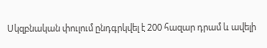Սկզբնական փուլում ընդգրկվել է 200 հազար դրամ և ավելի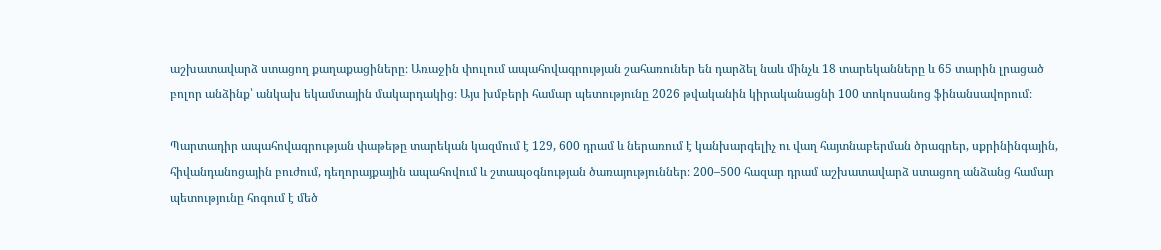աշխատավարձ ստացող քաղաքացիները։ Առաջին փուլում ապահովագրության շահառուներ են դարձել նաև մինչև 18 տարեկանները և 65 տարին լրացած բոլոր անձինք՝ անկախ եկամտային մակարդակից։ Այս խմբերի համար պետությունը 2026 թվականին կիրականացնի 100 տոկոսանոց ֆինանսավորում։

Պարտադիր ապահովագրության փաթեթը տարեկան կազմում է 129, 600 դրամ և ներառում է կանխարգելիչ ու վաղ հայտնաբերման ծրագրեր, սքրինինգային, հիվանդանոցային բուժում, դեղորայքային ապահովում և շտապօգնության ծառայություններ։ 200–500 հազար դրամ աշխատավարձ ստացող անձանց համար պետությունը հոգում է մեծ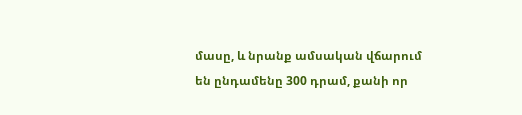մասը, և նրանք ամսական վճարում են ընդամենը 300 դրամ, քանի որ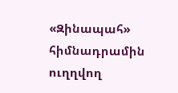«Զինապահ» հիմնադրամին ուղղվող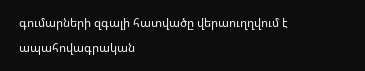գումարների զգալի հատվածը վերաուղղվում է ապահովագրական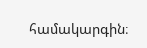համակարգին։